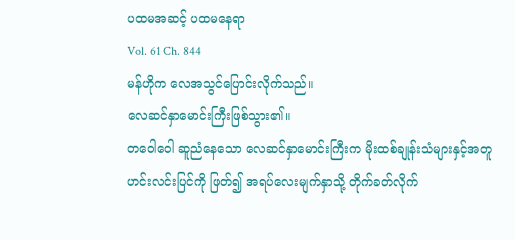ပထမအဆင့် ပထမနေရာ
Vol. 61 Ch. 844
မန်ဟိုက လေအသွင်ပြောင်းလိုက်သည်။
လေဆင်နှာမောင်းကြီးဖြစ်သွား၏။
တဝေါဝေါ ဆူညံနေသော လေဆင်နှာမောင်းကြီးက မိုးထစ်ချုန်းသံများနှင့်အတူ ဟင်းလင်းပြင်ကို ဖြတ်၍ အရပ်လေးမျက်နှာသို့ တိုက်ခတ်လိုက်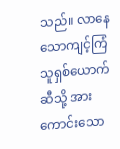သည်။ လာနေသောကျင့်ကြံသူရှစ်ယောက်ဆီသို့ အားကောင်းသော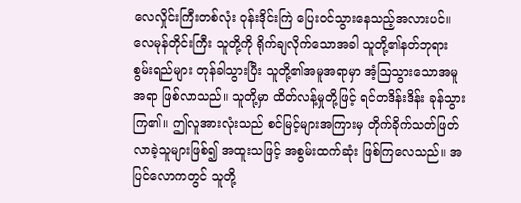လေလှိုင်းကြီးတစ်လုံး ဝုန်းဒိုင်းကြဲ ပြေးဝင်သွားနေသည့်အလားပင်။
လေမုန်တိုင်းကြီး သူတို့ကို ရိုက်ချလိုက်သောအခါ သူတို့၏နတ်ဘုရားစွမ်းရည်များ တုန်ခါသွားပြီး သူတို့၏အမူအရာမှာ အံ့ဩသွားသောအမူအရာ ဖြစ်လာသည်။ သူတို့မှာ ထိတ်လန့်မှုတို့ဖြင့် ရင်တဒိန်းဒိန်း ခုန်သွားကြ၏။ ဤလူအားလုံးသည် စင်မြင့်များအကြားမှ တိုက်ခိုက်သတ်ဖြတ်လာခဲ့သူများဖြစ်၍ အထူးသဖြင့် အစွမ်းထက်ဆုံး ဖြစ်ကြလေသည်။ အပြင်လောကတွင် သူတို့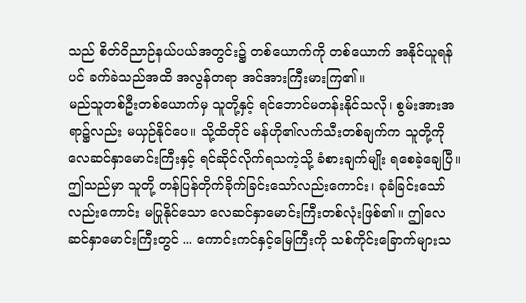သည် စိတ်ဝိညာဉ်နယ်ပယ်အတွင်း၌ တစ်ယောက်ကို တစ်ယောက် အနိုင်ယူရန်ပင် ခက်ခဲသည်အထိ အလွန်တရာ အင်အားကြီးမားကြ၏။
မည်သူတစ်ဦးတစ်ယောက်မှ သူတို့နှင့် ရင်ဘောင်မတန်းနိုင်သလို၊ စွမ်းအားအရာ၌လည်း မယှဉ်နိုင်ပေ။ သို့ထိတိုင် မန်ဟို၏လက်သီးတစ်ချက်က သူတို့ကို လေဆင်နှာမောင်းကြီးနှင့် ရင်ဆိုင်လိုက်ရသကဲ့သို့ ခံစားချက်မျိုး ရစေခဲ့ချေပြီ။
ဤသည်မှာ သူတို့ တန်ပြန်တိုက်ခိုက်ခြင်းသော်လည်းကောင်း၊ ခုခံခြင်းသော်လည်းကောင်း မပြုနိုင်သော လေဆင်နှာမောင်းကြီးတစ်လုံးဖြစ်၏။ ဤလေဆင်နှာမောင်းကြီးတွင် ... ကောင်းကင်နှင့်မြေကြီးကို သစ်ကိုင်းခြောက်များသ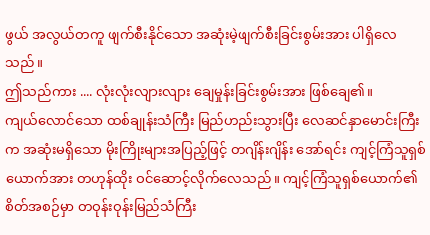ဖွယ် အလွယ်တကူ ဖျက်စီးနိုင်သော အဆုံးမဲ့ဖျက်စီးခြင်းစွမ်းအား ပါရှိလေသည်။
ဤသည်ကား .... လုံးလုံးလျားလျား ချေမှုန်းခြင်းစွမ်းအား ဖြစ်ချေ၏။
ကျယ်လောင်သော ထစ်ချုန်းသံကြီး မြည်ဟည်းသွားပြီး လေဆင်နှာမောင်းကြီးက အဆုံးမရှိသော မိုးကြိုးများအပြည့်ဖြင့် တဂျိန်းဂျိန်း အော်ရင်း ကျင့်ကြံသူရှစ်ယောက်အား တဟုန်ထိုး ဝင်ဆောင့်လိုက်လေသည်။ ကျင့်ကြံသူရှစ်ယောက်၏စိတ်အစဉ်မှာ တဝုန်းဝုန်းမြည်သံကြီး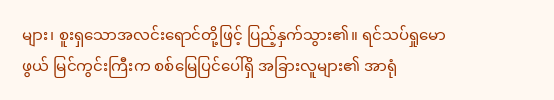များ၊ စူးရှသောအလင်းရောင်တို့ဖြင့် ပြည့်နှက်သွား၏။ ရင်သပ်ရှုမောဖွယ် မြင်ကွင်းကြီးက စစ်မြေပြင်ပေါ်ရှိ အခြားလူများ၏ အာရုံ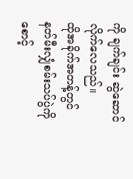ကို ချက်ချင်း ဆွဲဆောင်လိုက်လေသည်။
ထိုအခိုက်အတန့်တွင် နတ်မီးလျှံစမ်းသပ်ပွဲကို စောင့်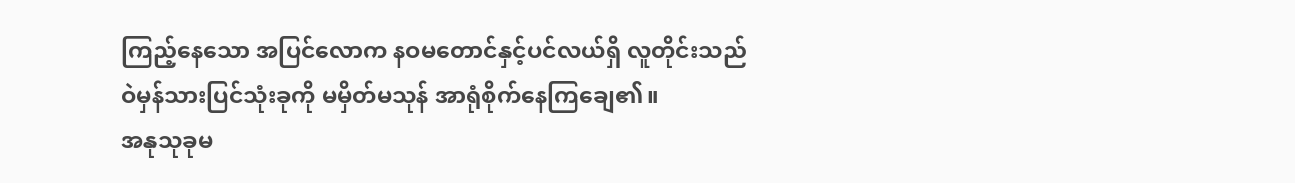ကြည့်နေသော အပြင်လောက နဝမတောင်နှင့်ပင်လယ်ရှိ လူတိုင်းသည် ဝဲမှန်သားပြင်သုံးခုကို မမှိတ်မသုန် အာရုံစိုက်နေကြချေ၏။
အနုသုခုမ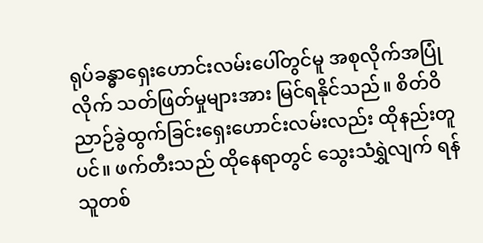ရုပ်ခန္ဓာရှေးဟောင်းလမ်းပေါ်တွင်မူ အစုလိုက်အပြုံလိုက် သတ်ဖြတ်မှုများအား မြင်ရနိုင်သည်။ စိတ်ဝိညာဉ်ခွဲထွက်ခြင်းရှေးဟောင်းလမ်းလည်း ထိုနည်းတူပင်။ ဖက်တီးသည် ထိုနေရာတွင် သွေးသံရွှဲလျက် ရန်သူတစ်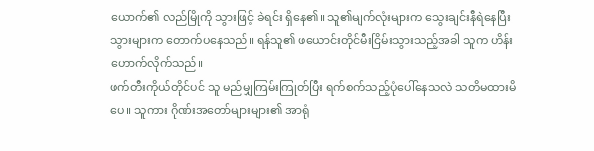ယောက်၏ လည်မြိုကို သွားဖြင့် ခဲရင်း ရှိနေ၏။ သူ၏မျက်လုံးများက သွေးချင်းနီရဲနေပြီး သွားများက တောက်ပနေသည်။ ရန်သူ၏ ဖယောင်းတိုင်မီးငြိမ်းသွားသည့်အခါ သူက ဟိန်းဟောက်လိုက်သည်။
ဖက်တီးကိုယ်တိုင်ပင် သူ မည်မျှကြမ်းကြုတ်ပြီး ရက်စက်သည့်ပုံပေါ်နေသလဲ သတိမထားမိပေ။ သူကား ဂိုဏ်းအတော်များများ၏ အာရုံ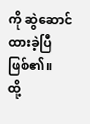ကို ဆွဲဆောင်ထားခဲ့ပြီဖြစ်၏။
ထို့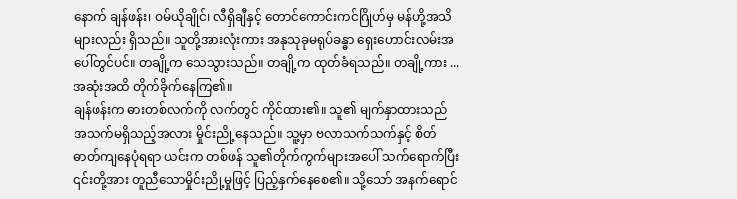နောက် ချန်ဖန်း၊ ဝမ်ယိုချိုင်၊ လီရှိချီနှင့် တောင်ကောင်းကင်ဂြိုဟ်မှ မန်ဟို့အသိများလည်း ရှိသည်။ သူတို့အားလုံးကား အနုသုခုမရုပ်ခန္ဓာ ရှေးဟောင်းလမ်းအပေါ်တွင်ပင်။ တချို့က သေသွားသည်။ တချို့က ထုတ်ခံရသည်။ တချို့ကား ... အဆုံးအထိ တိုက်ခိုက်နေကြ၏။
ချန်ဖန်းက ဓားတစ်လက်ကို လက်တွင် ကိုင်ထား၏။ သူ၏ မျက်နှာထားသည် အသက်မရှိသည့်အလား မှိုင်းညို့နေသည်။ သူ့မှာ ဗလာသက်သက်နှင့် စိတ်ဓာတ်ကျနေပုံရရာ ယင်းက တစ်ဖန် သူ၏တိုက်ကွက်များအပေါ် သက်ရောက်ပြီး ၎င်းတို့အား တူညီသောမှိုင်းညို့မှုဖြင့် ပြည့်နှက်နေစေ၏။ သို့သော် အနက်ရောင်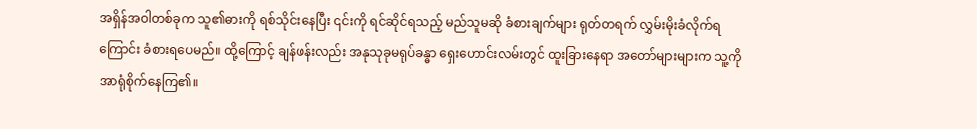အရှိန်အဝါတစ်ခုက သူ၏ဓားကို ရစ်သိုင်းနေပြီး ၎င်းကို ရင်ဆိုင်ရသည့် မည်သူမဆို ခံစားချက်များ ရုတ်တရက် လွှမ်းမိုးခံလိုက်ရကြောင်း ခံစားရပေမည်။ ထို့ကြောင့် ချန်ဖန်းလည်း အနုသုခုမရုပ်ခန္ဓာ ရှေးဟောင်းလမ်းတွင် ထူးခြားနေရာ အတော်များများက သူ့ကို အာရုံစိုက်နေကြ၏။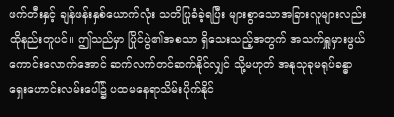ဖက်တီးနှင့် ချန်ဖန်းနှစ်ယောက်လုံး သတိပြုခံခဲ့ရပြီး များစွာသောအခြားလူများလည်း ထိုနည်းတူပင်။ ဤသည်မှာ ပြိုင်ပွဲ၏အစသာ ရှိသေးသည့်အတွက် အသက်ရှူမှားဖွယ်ကောင်းလောက်အောင် ဆက်လက်တင်ဆက်နိုင်လျှင် သို့မဟုတ် အနုသုခုမရုပ်ခန္ဓာရှေးဟောင်းလမ်းပေါ်၌ ပထမနေရာသိမ်းပိုက်နိုင်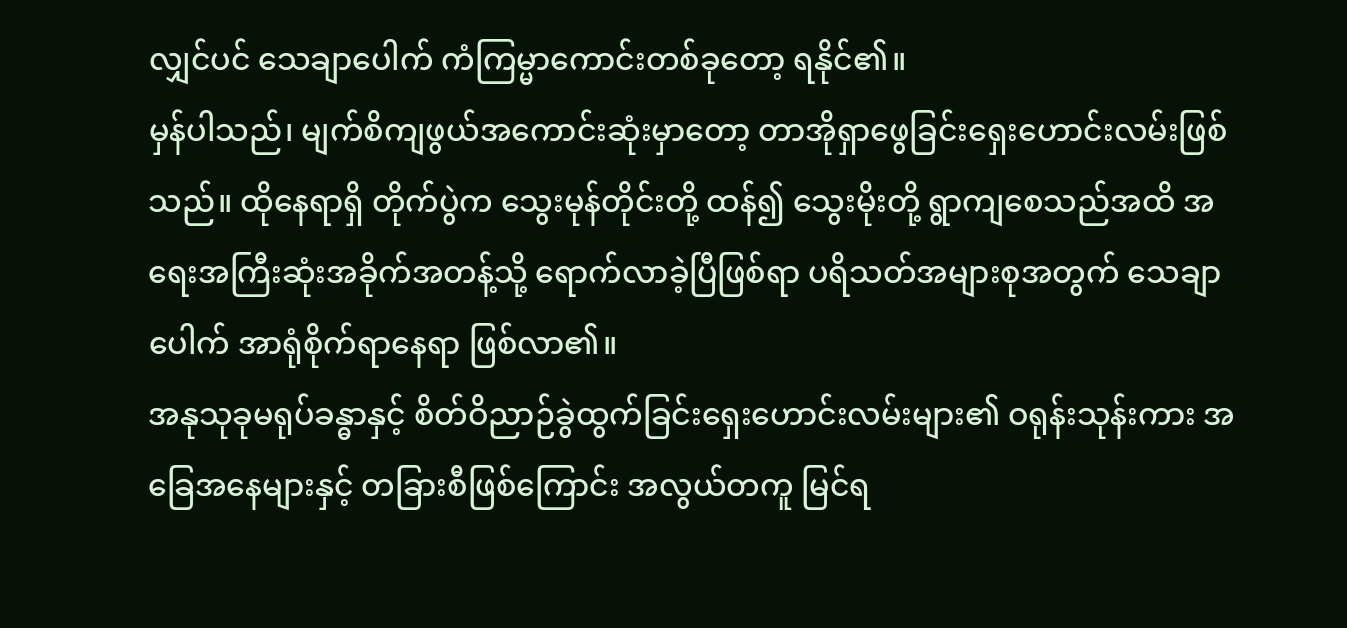လျှင်ပင် သေချာပေါက် ကံကြမ္မာကောင်းတစ်ခုတော့ ရနိုင်၏။
မှန်ပါသည်၊ မျက်စိကျဖွယ်အကောင်းဆုံးမှာတော့ တာအိုရှာဖွေခြင်းရှေးဟောင်းလမ်းဖြစ်သည်။ ထိုနေရာရှိ တိုက်ပွဲက သွေးမုန်တိုင်းတို့ ထန်၍ သွေးမိုးတို့ ရွာကျစေသည်အထိ အရေးအကြီးဆုံးအခိုက်အတန့်သို့ ရောက်လာခဲ့ပြီဖြစ်ရာ ပရိသတ်အများစုအတွက် သေချာပေါက် အာရုံစိုက်ရာနေရာ ဖြစ်လာ၏။
အနုသုခုမရုပ်ခန္ဓာနှင့် စိတ်ဝိညာဉ်ခွဲထွက်ခြင်းရှေးဟောင်းလမ်းများ၏ ဝရုန်းသုန်းကား အခြေအနေများနှင့် တခြားစီဖြစ်ကြောင်း အလွယ်တကူ မြင်ရ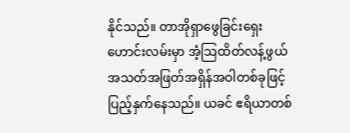နိုင်သည်။ တာအိုရှာဖွေခြင်းရှေးဟောင်းလမ်းမှာ အံ့ဩထိတ်လန့်ဖွယ် အသတ်အဖြတ်အရှိန်အဝါတစ်ခုဖြင့် ပြည့်နှက်နေသည်။ ယခင် ဧရိယာတစ်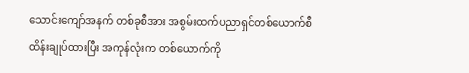သောင်းကျော်အနက် တစ်ခုစီအား အစွမ်းထက်ပညာရှင်တစ်ယောက်စီ ထိန်းချုပ်ထားပြီး အကုန်လုံးက တစ်ယောက်ကို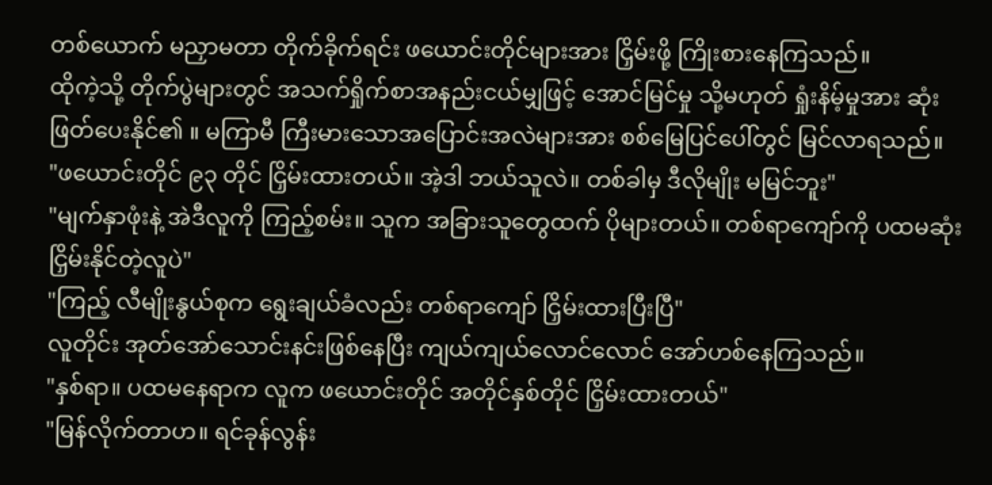တစ်ယောက် မညှာမတာ တိုက်ခိုက်ရင်း ဖယောင်းတိုင်များအား ငြှိမ်းဖို့ ကြိုးစားနေကြသည်။
ထိုကဲ့သို့ တိုက်ပွဲများတွင် အသက်ရှိုက်စာအနည်းငယ်မျှဖြင့် အောင်မြင်မှု သို့မဟုတ် ရှုံးနိမ့်မှုအား ဆုံးဖြတ်ပေးနိုင်၏ ။ မကြာမီ ကြီးမားသောအပြောင်းအလဲများအား စစ်မြေပြင်ပေါ်တွင် မြင်လာရသည်။
"ဖယောင်းတိုင် ၉၃ တိုင် ငြှိမ်းထားတယ်။ အဲ့ဒါ ဘယ်သူလဲ။ တစ်ခါမှ ဒီလိုမျိုး မမြင်ဘူး"
"မျက်နှာဖုံးနဲ့ အဲဒီလူကို ကြည့်စမ်း။ သူက အခြားသူတွေထက် ပိုများတယ်။ တစ်ရာကျော်ကို ပထမဆုံး ငြှိမ်းနိုင်တဲ့လူပဲ"
"ကြည့် လီမျိုးနွယ်စုက ရွေးချယ်ခံလည်း တစ်ရာကျော် ငြှိမ်းထားပြီးပြီ"
လူတိုင်း အုတ်အော်သောင်းနင်းဖြစ်နေပြီး ကျယ်ကျယ်လောင်လောင် အော်ဟစ်နေကြသည်။
"နှစ်ရာ။ ပထမနေရာက လူက ဖယောင်းတိုင် အတိုင်နှစ်တိုင် ငြှိမ်းထားတယ်"
"မြန်လိုက်တာဟ။ ရင်ခုန်လွန်း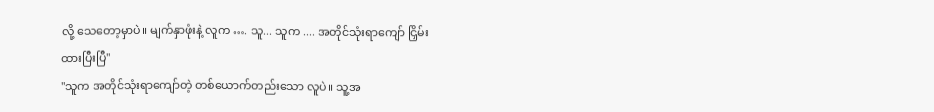လို့ သေတော့မှာပဲ။ မျက်နှာဖုံးနဲ့ လူက …. သူ... သူက .... အတိုင်သုံးရာကျော် ငြှိမ်းထားပြီးပြီ"
"သူက အတိုင်သုံးရာကျော်တဲ့ တစ်ယောက်တည်းသော လူပဲ။ သူ့အ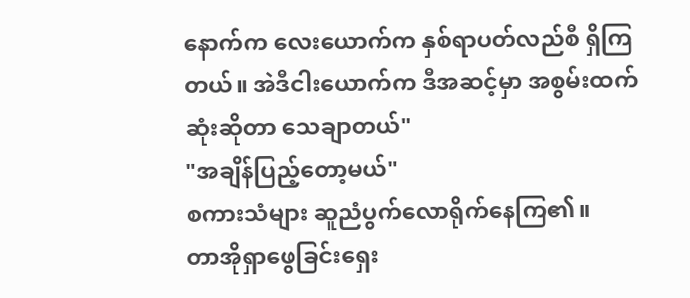နောက်က လေးယောက်က နှစ်ရာပတ်လည်စီ ရှိကြတယ်။ အဲဒီငါးယောက်က ဒီအဆင့်မှာ အစွမ်းထက်ဆုံးဆိုတာ သေချာတယ်"
"အချိန်ပြည့်တော့မယ်"
စကားသံများ ဆူညံပွက်လောရိုက်နေကြ၏။
တာအိုရှာဖွေခြင်းရှေး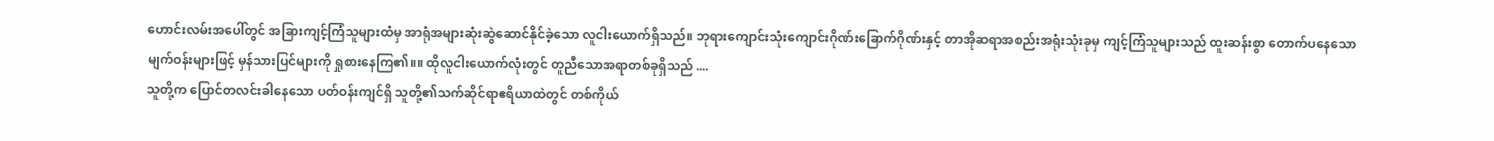ဟောင်းလမ်းအပေါ်တွင် အခြားကျင့်ကြံသူများထံမှ အာရုံအများဆုံးဆွဲဆောင်နိုင်ခဲ့သော လူငါးယောက်ရှိသည်။ ဘုရားကျောင်းသုံးကျောင်းဂိုဏ်းခြောက်ဂိုဏ်းနှင့် တာအိုဆရာအစည်းအရုံးသုံးခုမှ ကျင့်ကြံသူများသည် ထူးဆန်းစွာ တောက်ပနေသော မျက်ဝန်းများဖြင့် မှန်သားပြင်များကို ရှုစားနေကြ၏။။ ထိုလူငါးယောက်လုံးတွင် တူညီသောအရာတစ်ခုရှိသည် ....
သူတို့က ပြောင်တလင်းခါနေသော ပတ်ဝန်းကျင်ရှိ သူတို့၏သက်ဆိုင်ရာဧရိယာထဲတွင် တစ်ကိုယ်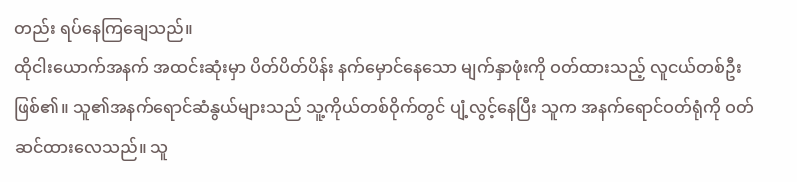တည်း ရပ်နေကြချေသည်။
ထိုငါးယောက်အနက် အထင်းဆုံးမှာ ပိတ်ပိတ်ပိန်း နက်မှောင်နေသော မျက်နှာဖုံးကို ဝတ်ထားသည့် လူငယ်တစ်ဦးဖြစ်၏။ သူ၏အနက်ရောင်ဆံနွယ်များသည် သူ့ကိုယ်တစ်ဝိုက်တွင် ပျံ့လွင့်နေပြီး သူက အနက်ရောင်ဝတ်ရုံကို ဝတ်ဆင်ထားလေသည်။ သူ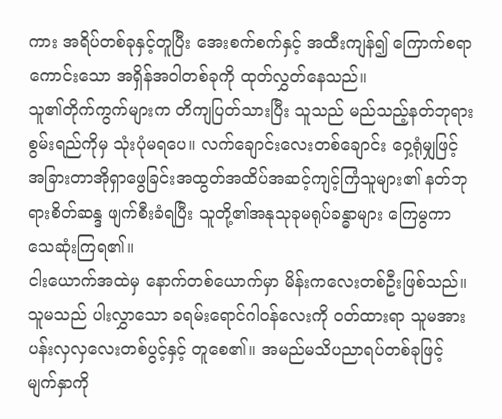ကား အရိပ်တစ်ခုနှင့်တူပြီး အေးစက်စက်နှင့် အထီးကျန်၍ ကြောက်စရာကောင်းသော အရှိန်အဝါတစ်ခုကို ထုတ်လွှတ်နေသည်။
သူ၏တိုက်ကွက်များက တိကျပြတ်သားပြီး သူသည် မည်သည့်နတ်ဘုရားစွမ်းရည်ကိုမှ သုံးပုံမရပေ။ လက်ချောင်းလေးတစ်ချောင်း ဝှေ့ရုံမျှဖြင့် အခြားတာအိုရှာဖွေခြင်းအထွတ်အထိပ်အဆင့်ကျင့်ကြံသူများ၏ နတ်ဘုရားစိတ်ဆန္ဒ ဖျက်စီးခံရပြီး သူတို့၏အနုသုခုမရုပ်ခန္ဓာများ ကြေမွကာ သေဆုံးကြရ၏။
ငါးယောက်အထဲမှ နောက်တစ်ယောက်မှာ မိန်းကလေးတစ်ဦးဖြစ်သည်။ သူမသည် ပါးလွှာသော ခရမ်းရောင်ဂါဝန်လေးကို ဝတ်ထားရာ သူမအား ပန်းလှလှလေးတစ်ပွင့်နှင့် တူစေ၏။ အမည်မသိပညာရပ်တစ်ခုဖြင့် မျက်နှာကို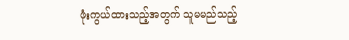ဖုံးကွယ်ထားသည့်အတွက် သူမမည်သည့်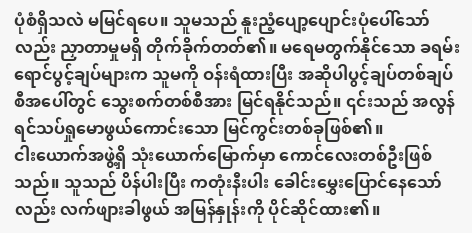ပုံစံရှိသလဲ မမြင်ရပေ။ သူမသည် နူးညံ့ပျော့ပျောင်းပုံပေါ်သော်လည်း ညှာတာမှုမရှိ တိုက်ခိုက်တတ်၏။ မရေမတွက်နိုင်သော ခရမ်းရောင်ပွင့်ချပ်များက သူမကို ဝန်းရံထားပြီး အဆိုပါပွင့်ချပ်တစ်ချပ်စီအပေါ်တွင် သွေးစက်တစ်စီအား မြင်ရနိုင်သည်။ ၎င်းသည် အလွန်ရင်သပ်ရှုမောဖွယ်ကောင်းသော မြင်ကွင်းတစ်ခုဖြစ်၏။
ငါးယောက်အဖွဲ့ရှိ သုံးယောက်မြောက်မှာ ကောင်လေးတစ်ဦးဖြစ်သည်။ သူသည် ပိန်ပါးပြီး ကတုံးနီးပါး ခေါင်းမွှေးပြောင်နေသော်လည်း လက်ဖျားခါဖွယ် အမြန်နှုန်းကို ပိုင်ဆိုင်ထား၏။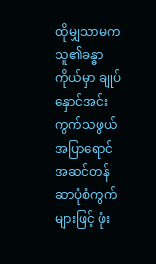ထိုမျှသာမက သူ၏ခန္ဓာကိုယ်မှာ ချုပ်နှောင်အင်းကွက်သဖွယ် အပြာရောင်အဆင်တန်ဆာပုံစံကွက်များဖြင့် ဖုံး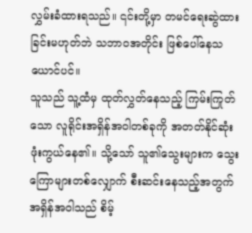လွှမ်းခံထားရသည်။ ၎င်းတို့မှာ တမင်ရေးဆွဲထားခြင်းမဟုတ်ဘဲ သဘာဝအတိုင်း ဖြစ်ပေါ်နေသယောင်ပင်။
သူသည် သူ့ထံမှ ထုတ်လွှတ်နေသည့် ကြမ်းကြုတ်သော လူရိုင်းအရှိန်အဝါတစ်ခုကို အတတ်နိုင်ဆုံး ဖုံးကွယ်နေ၏။ သို့သော် သူ၏သွေးများက သွေးကြောများတစ်လျှောက် စီးဆင်းနေသည့်အတွက် အရှိန်အဝါသည် စိမ့်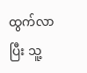ထွက်လာပြီး သူ့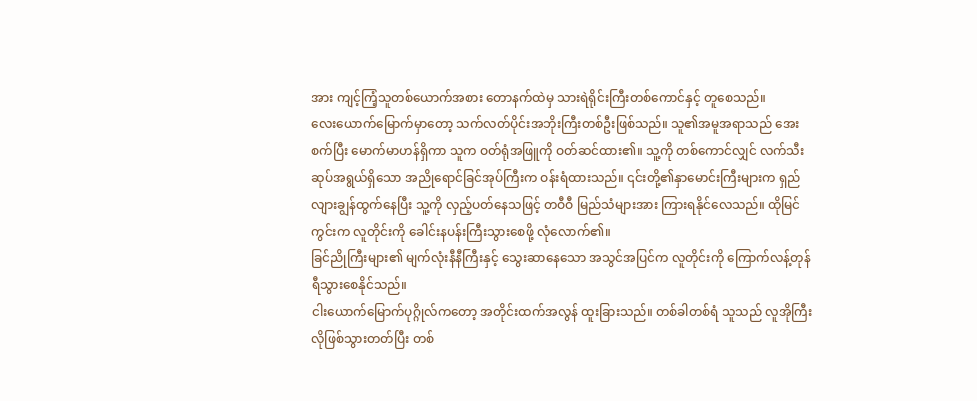အား ကျင့်ကြံ့သူတစ်ယောက်အစား တောနက်ထဲမှ သားရဲရိုင်းကြီးတစ်ကောင်နှင့် တူစေသည်။
လေးယောက်မြောက်မှာတော့ သက်လတ်ပိုင်းအဘိုးကြီးတစ်ဦးဖြစ်သည်။ သူ၏အမူအရာသည် အေးစက်ပြီး မောက်မာဟန်ရှိကာ သူက ဝတ်ရုံအဖြူကို ဝတ်ဆင်ထား၏။ သူ့ကို တစ်ကောင်လျှင် လက်သီးဆုပ်အရွယ်ရှိသော အညိုရောင်ခြင်အုပ်ကြီးက ဝန်းရံထားသည်။ ၎င်းတို့၏နှာမောင်းကြီးများက ရှည်လျားချွန်ထွက်နေပြီး သူ့ကို လှည့်ပတ်နေသဖြင့် တဝီဝီ မြည်သံများအား ကြားရနိုင်လေသည်။ ထိုမြင်ကွင်းက လူတိုင်းကို ခေါင်းနပန်းကြီးသွားစေဖို့ လုံလောက်၏။
ခြင်ညိုကြီးများ၏ မျက်လုံးနီနီကြီးနှင့် သွေးဆာနေသော အသွင်အပြင်က လူတိုင်းကို ကြောက်လန့်တုန်ရီသွားစေနိုင်သည်။
ငါးယောက်မြောက်ပုဂ္ဂိုလ်ကတော့ အတိုင်းထက်အလွန် ထူးခြားသည်။ တစ်ခါတစ်ရံ သူသည် လူအိုကြီးလိုဖြစ်သွားတတ်ပြီး တစ်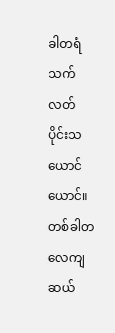ခါတရံ သက်လတ်ပိုင်းသယောင်ယောင်။ တစ်ခါတလေကျ ဆယ်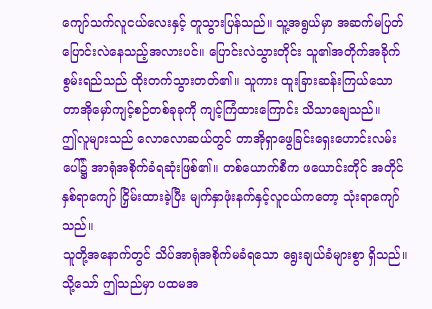ကျော်သက်လူငယ်လေးနှင့် တူသွားပြန်သည်။ သူ့အရွယ်မှာ အဆက်မပြတ် ပြောင်းလဲနေသည့်အလားပင်။ ပြောင်းလဲသွားတိုင်း သူ၏အတိုက်အခိုက်စွမ်းရည်သည် ထိုးတက်သွားတတ်၏။ သူကား ထူးခြားဆန်းကြယ်သော တာအိုမှော်ကျင့်စဉ်တစ်ခုခုကို ကျင့်ကြံထားကြောင်း သိသာချေသည်။
ဤလူများသည် လောလောဆယ်တွင် တာအိုရှာဖွေခြင်းရှေးဟောင်းလမ်းပေါ်၌ အာရုံအစိုက်ခံရဆုံးဖြစ်၏။ တစ်ယောက်စီက ဖယောင်းတိုင် အတိုင်နှစ်ရာကျော် ငြှိမ်းထားခဲ့ပြီး မျက်နှာဖုံးနက်နှင့်လူငယ်ကတော့ သုံးရာကျော်သည်။
သူတို့အနောက်တွင် သိပ်အာရုံအစိုက်မခံရသော ရွေးချယ်ခံများစွာ ရှိသည်။ သို့သော် ဤသည်မှာ ပထမအ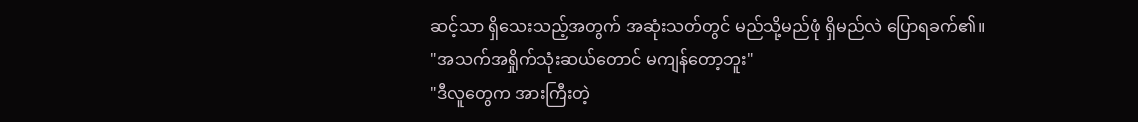ဆင့်သာ ရှိသေးသည့်အတွက် အဆုံးသတ်တွင် မည်သို့မည်ဖုံ ရှိမည်လဲ ပြောရခက်၏။
"အသက်အရှိုက်သုံးဆယ်တောင် မကျန်တော့ဘူး"
"ဒီလူတွေက အားကြီးတဲ့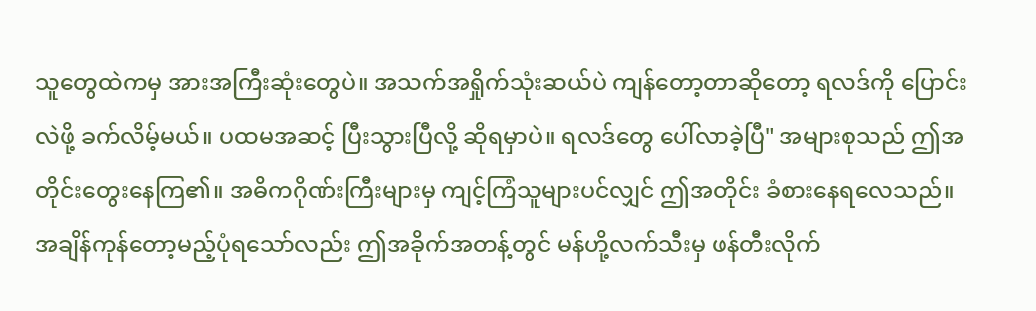သူတွေထဲကမှ အားအကြီးဆုံးတွေပဲ။ အသက်အရှိုက်သုံးဆယ်ပဲ ကျန်တော့တာဆိုတော့ ရလဒ်ကို ပြောင်းလဲဖို့ ခက်လိမ့်မယ်။ ပထမအဆင့် ပြီးသွားပြီလို့ ဆိုရမှာပဲ။ ရလဒ်တွေ ပေါ်လာခဲ့ပြီ" အများစုသည် ဤအတိုင်းတွေးနေကြ၏။ အဓိကဂိုဏ်းကြီးများမှ ကျင့်ကြံသူများပင်လျှင် ဤအတိုင်း ခံစားနေရလေသည်။
အချိန်ကုန်တော့မည့်ပုံရသော်လည်း ဤအခိုက်အတန့်တွင် မန်ဟို့လက်သီးမှ ဖန်တီးလိုက်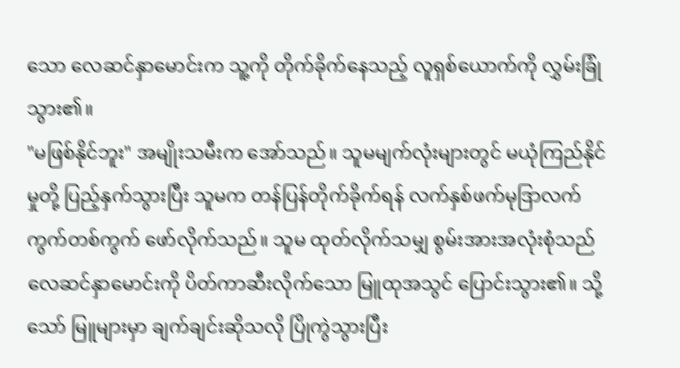သော လေဆင်နှာမောင်းက သူ့ကို တိုက်ခိုက်နေသည့် လူရှစ်ယောက်ကို လွှမ်းခြုံသွား၏။
"မဖြစ်နိုင်ဘူး" အမျိုးသမီးက အော်သည်။ သူမမျက်လုံးများတွင် မယုံကြည်နိုင်မှုတို့ ပြည့်နှက်သွားပြီး သူမက တန်ပြန်တိုက်ခိုက်ရန် လက်နှစ်ဖက်မုဒြာလက်ကွက်တစ်ကွက် ဖော်လိုက်သည်။ သူမ ထုတ်လိုက်သမျှ စွမ်းအားအလုံးစုံသည် လေဆင်နှာမောင်းကို ပိတ်ကာဆီးလိုက်သော မြူထုအသွင် ပြောင်းသွား၏။ သို့သော် မြူများမှာ ချက်ချင်းဆိုသလို ပြိုကွဲသွားပြီး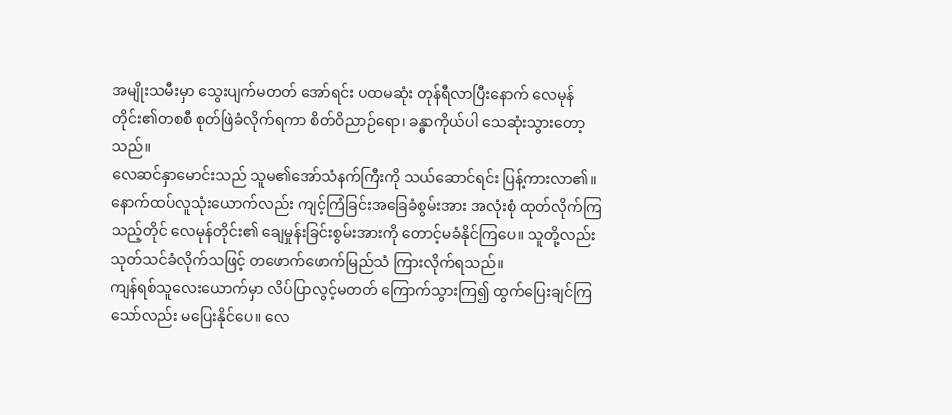အမျိုးသမီးမှာ သွေးပျက်မတတ် အော်ရင်း ပထမဆုံး တုန်ရီလာပြီးနောက် လေမုန်တိုင်း၏တစစီ စုတ်ဖြဲခံလိုက်ရကာ စိတ်ဝိညာဉ်ရော၊ ခန္ဓာကိုယ်ပါ သေဆုံးသွားတော့သည်။
လေဆင်နှာမောင်းသည် သူမ၏အော်သံနက်ကြီးကို သယ်ဆောင်ရင်း ပြန့်ကားလာ၏။ နောက်ထပ်လူသုံးယောက်လည်း ကျင့်ကြံခြင်းအခြေခံစွမ်းအား အလုံးစုံ ထုတ်လိုက်ကြသည့်တိုင် လေမုန်တိုင်း၏ ချေမှုန်းခြင်းစွမ်းအားကို တောင့်မခံနိုင်ကြပေ။ သူတို့လည်း သုတ်သင်ခံလိုက်သဖြင့် တဖောက်ဖောက်မြည်သံ ကြားလိုက်ရသည်။
ကျန်ရစ်သူလေးယောက်မှာ လိပ်ပြာလွင့်မတတ် ကြောက်သွားကြ၍ ထွက်ပြေးချင်ကြသော်လည်း မပြေးနိုင်ပေ။ လေ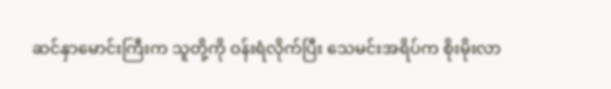ဆင်နှာမောင်းကြီးက သူတို့ကို ဝန်းရံလိုက်ပြီး သေမင်းအရိပ်က စိုးမိုးလာ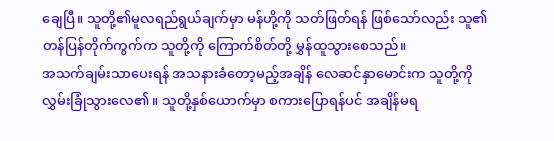ချေပြီ။ သူတို့၏မူလရည်ရွယ်ချက်မှာ မန်ဟို့ကို သတ်ဖြတ်ရန် ဖြစ်သော်လည်း သူ၏ တန်ပြန်တိုက်ကွက်က သူတို့ကို ကြောက်စိတ်တို့ မွှန်ထူသွားစေသည်။
အသက်ချမ်းသာပေးရန် အသနားခံတော့မည့်အချိန် လေဆင်နှာမောင်းက သူတို့ကို လွှမ်းခြုံသွားလေ၏။ သူတို့နှစ်ယောက်မှာ စကားပြောရန်ပင် အချိန်မရ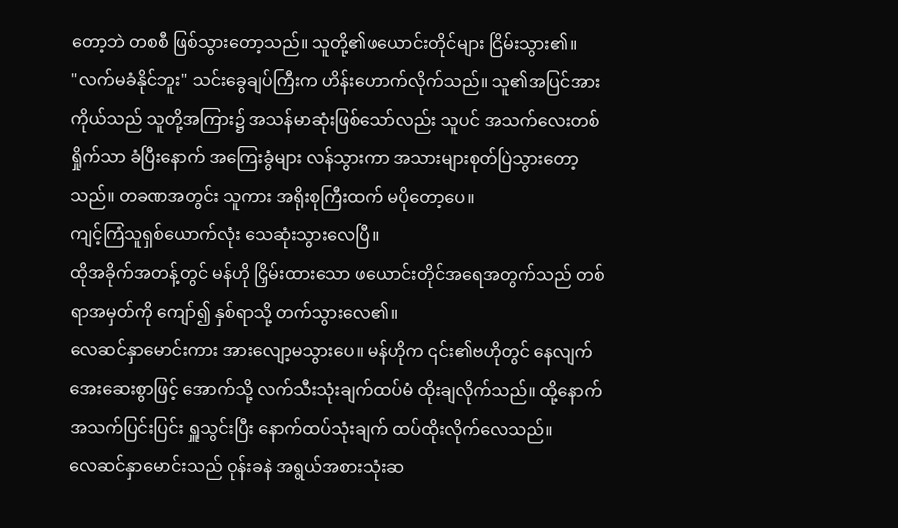တော့ဘဲ တစစီ ဖြစ်သွားတော့သည်။ သူတို့၏ဖယောင်းတိုင်များ ငြိမ်းသွား၏။
"လက်မခံနိုင်ဘူး" သင်းခွေချပ်ကြီးက ဟိန်းဟောက်လိုက်သည်။ သူ၏အပြင်အားကိုယ်သည် သူတို့အကြား၌ အသန်မာဆုံးဖြစ်သော်လည်း သူပင် အသက်လေးတစ်ရှိုက်သာ ခံပြီးနောက် အကြေးခွံများ လန်သွားကာ အသားများစုတ်ပြဲသွားတော့သည်။ တခဏအတွင်း သူကား အရိုးစုကြီးထက် မပိုတော့ပေ။
ကျင့်ကြံသူရှစ်ယောက်လုံး သေဆုံးသွားလေပြီ။
ထိုအခိုက်အတန့်တွင် မန်ဟို ငြှိမ်းထားသော ဖယောင်းတိုင်အရေအတွက်သည် တစ်ရာအမှတ်ကို ကျော်၍ နှစ်ရာသို့ တက်သွားလေ၏။
လေဆင်နှာမောင်းကား အားလျော့မသွားပေ။ မန်ဟိုက ၎င်း၏ဗဟိုတွင် နေလျက် အေးဆေးစွာဖြင့် အောက်သို့ လက်သီးသုံးချက်ထပ်မံ ထိုးချလိုက်သည်။ ထို့နောက် အသက်ပြင်းပြင်း ရှူသွင်းပြီး နောက်ထပ်သုံးချက် ထပ်ထိုးလိုက်လေသည်။
လေဆင်နှာမောင်းသည် ဝုန်းခနဲ အရွယ်အစားသုံးဆ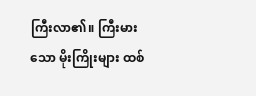ကြီးလာ၏။ ကြီးမားသော မိုးကြိုးများ ထစ်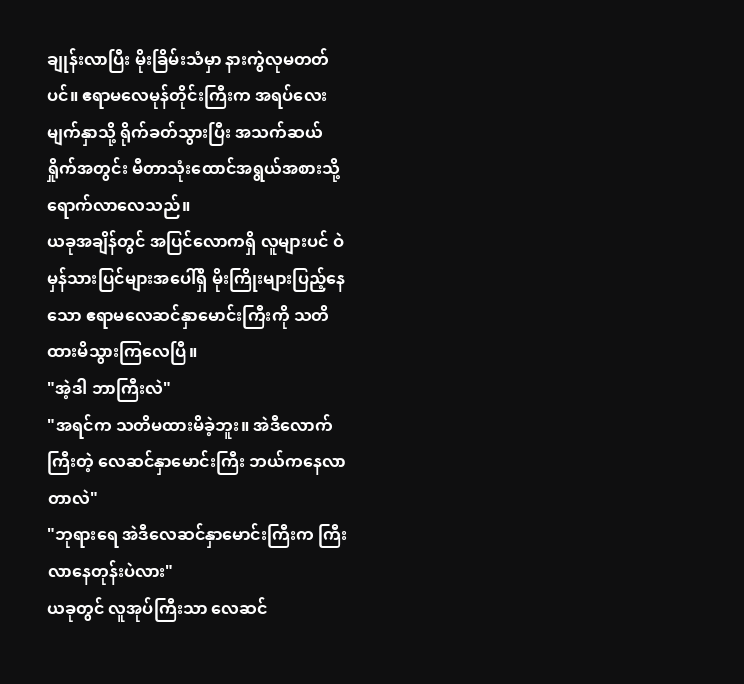ချုန်းလာပြီး မိုးခြိမ်းသံမှာ နားကွဲလုမတတ်ပင်။ ဧရာမလေမုန်တိုင်းကြီးက အရပ်လေးမျက်နှာသို့ ရိုက်ခတ်သွားပြီး အသက်ဆယ်ရှိုက်အတွင်း မီတာသုံးထောင်အရွယ်အစားသို့ ရောက်လာလေသည်။
ယခုအချိန်တွင် အပြင်လောကရှိ လူများပင် ဝဲမှန်သားပြင်များအပေါ်ရှိ မိုးကြိုးများပြည့်နေသော ဧရာမလေဆင်နှာမောင်းကြီးကို သတိထားမိသွားကြလေပြီ။
"အဲ့ဒါ ဘာကြီးလဲ"
"အရင်က သတိမထားမိခဲ့ဘူး။ အဲဒီလောက်ကြီးတဲ့ လေဆင်နှာမောင်းကြီး ဘယ်ကနေလာတာလဲ"
"ဘုရားရေ အဲဒီလေဆင်နှာမောင်းကြီးက ကြီးလာနေတုန်းပဲလား"
ယခုတွင် လူအုပ်ကြီးသာ လေဆင်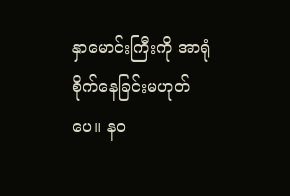နှာမောင်းကြီးကို အာရုံစိုက်နေခြင်းမဟုတ်ပေ။ နဝ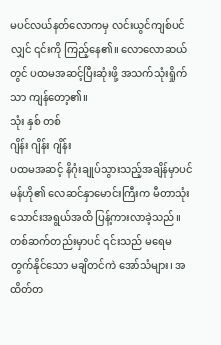မပင်လယ်နတ်လောကမှ လင်းယွင်ကျစ်ပင်လျှင် ၎င်းကို ကြည့်နေ၏။ လောလောဆယ်တွင် ပထမအဆင့်ပြီးဆုံးဖို့ အသက်သုံးရှိုက်သာ ကျန်တော့၏။
သုံး နှစ် တစ်
ဂျိန်း ဂျိန်း ဂျိန်း
ပထမအဆင့် နိဂုံးချုပ်သွားသည့်အချိန်မှာပင် မန်ဟို၏ လေဆင်နှာမောင်းကြီးက မီတာသုံးသောင်းအရွယ်အထိ ပြန့်ကားလာခဲ့သည်။ တစ်ဆက်တည်းမှာပင် ၎င်းသည် မရေမတွက်နိုင်သော မချိတင်ကဲ အော်သံများ၊ အထိတ်တ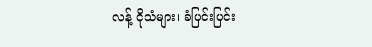လန့် ငိုသံများ၊ ခံပြင်းပြင်း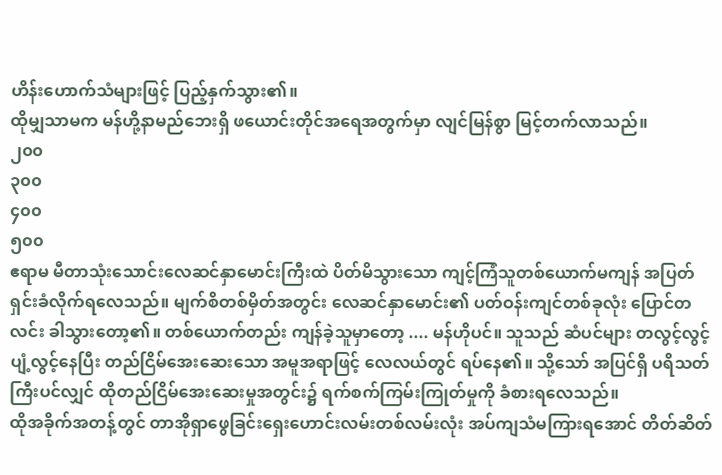ဟိန်းဟောက်သံများဖြင့် ပြည့်နှက်သွား၏။
ထိုမျှသာမက မန်ဟို့နာမည်ဘေးရှိ ဖယောင်းတိုင်အရေအတွက်မှာ လျင်မြန်စွာ မြင့်တက်လာသည်။
၂၀၀
၃၀၀
၄၀၀
၅၀၀
ဧရာမ မီတာသုံးသောင်းလေဆင်နှာမောင်းကြီးထဲ ပိတ်မိသွားသော ကျင့်ကြံသူတစ်ယောက်မကျန် အပြတ်ရှင်းခံလိုက်ရလေသည်။ မျက်စိတစ်မှိတ်အတွင်း လေဆင်နှာမောင်း၏ ပတ်ဝန်းကျင်တစ်ခုလုံး ပြောင်တလင်း ခါသွားတော့၏။ တစ်ယောက်တည်း ကျန်ခဲ့သူမှာတော့ .... မန်ဟိုပင်။ သူသည် ဆံပင်များ တလွင့်လွင့် ပျံ့လွင့်နေပြီး တည်ငြိမ်အေးဆေးသော အမူအရာဖြင့် လေလယ်တွင် ရပ်နေ၏။ သို့သော် အပြင်ရှိ ပရိသတ်ကြီးပင်လျှင် ထိုတည်ငြိမ်အေးဆေးမှုအတွင်း၌ ရက်စက်ကြမ်းကြုတ်မှုကို ခံစားရလေသည်။
ထိုအခိုက်အတန့်တွင် တာအိုရှာဖွေခြင်းရှေးဟောင်းလမ်းတစ်လမ်းလုံး အပ်ကျသံမကြားရအောင် တိတ်ဆိတ်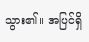သွား၏။ အပြင်ရှိ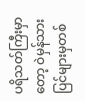ပရိသတ်ကြီးမှာတော့ ဝဲမှန်သားပြင်များမှတစ်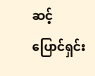ဆင့် ပြောင်ရှင်း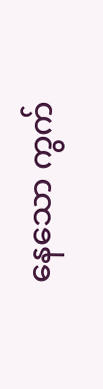နေသော ကွက်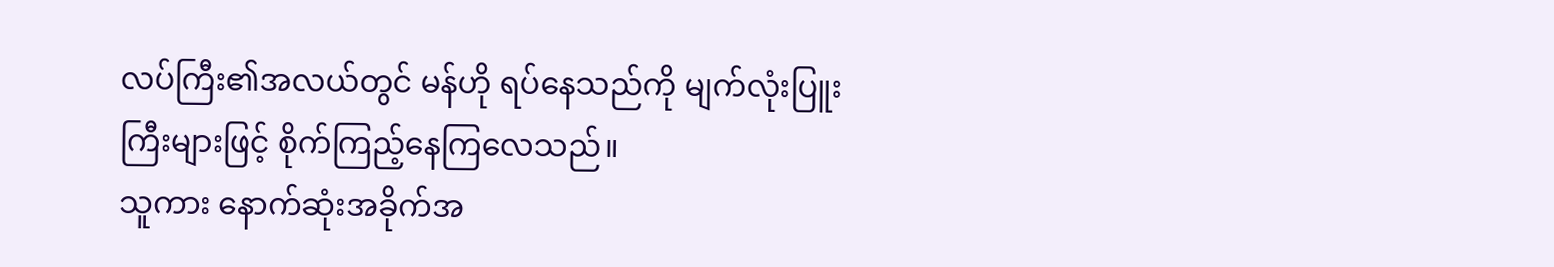လပ်ကြီး၏အလယ်တွင် မန်ဟို ရပ်နေသည်ကို မျက်လုံးပြူးကြီးများဖြင့် စိုက်ကြည့်နေကြလေသည်။
သူကား နောက်ဆုံးအခိုက်အ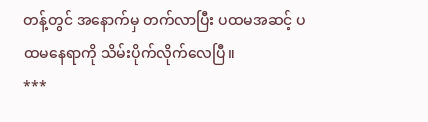တန့်တွင် အနောက်မှ တက်လာပြီး ပထမအဆင့် ပထမနေရာကို သိမ်းပိုက်လိုက်လေပြီ။
***